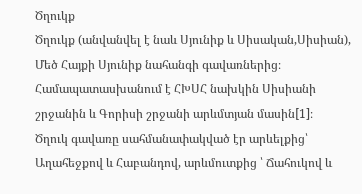Ծղուկք
Ծղուկք (անվանվել է նաև Սյունիք և Սիսական,Սիսիան), Մեծ Հայքի Սյունիք նահանգի գավառներից։
Համապատասխանում է ՀԽՍՀ նախկին Սիսիանի շրջանին և Գորիսի շրջանի արևմտյան մասին[1]։
Ծղուկ գավառը սահմանափակված էր արևելքից՝ Աղահեջքով և Հաբանդով, արևմուտքից ՝ Ճահուկով և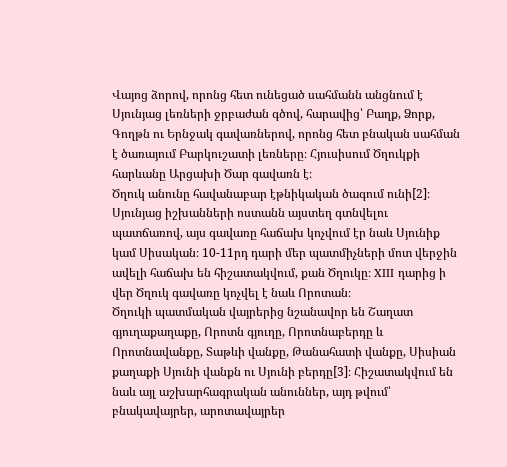Վայոց ձորով, որոնց հետ ունեցած սահմանն անցնում է Սյունյաց լեռների ջրբաժան գծով, հարավից՝ Բաղք, Ձորք, Գողթն ու Երնջակ գավառներով, որոնց հետ բնական սահման է ծառայում Բարկուշատի լեռները։ Հյուսիսում Ծղուկքի հարևանը Արցախի Ծար գավառն է։
Ծղուկ անունը հավանաբար էթնիկական ծագում ունի[2]։
Սյունյաց իշխանների ոստանն այստեղ գտնվելու պատճառով, այս գավառը հաճախ կոչվում էր նաև Սյունիք կամ Սիսական։ 10-11րդ դարի մեր պատմիչների մոտ վերջին ավելի հաճախ են հիշատակվում, քան Ծղուկը։ XIII դարից ի վեր Ծղուկ գավառը կոչվել է նաև Որոտան։
Ծղուկի պատմական վայրերից նշանավոր են Շաղատ գյուղաքաղաքը, Որոտն գյուղը, Որոտնաբերդը և Որոտնավանքը, Տաթևի վանքը, Թանահատի վանքը, Սիսիան քաղաքի Սյունի վանքն ու Սյունի բերդը[3]։ Հիշատակվում են նաև այլ աշխարհագրական անուններ, այդ թվում՝ բնակավայրեր, արոտավայրեր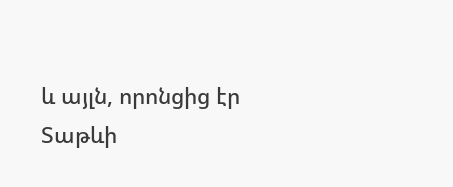և այլն, որոնցից էր Տաթևի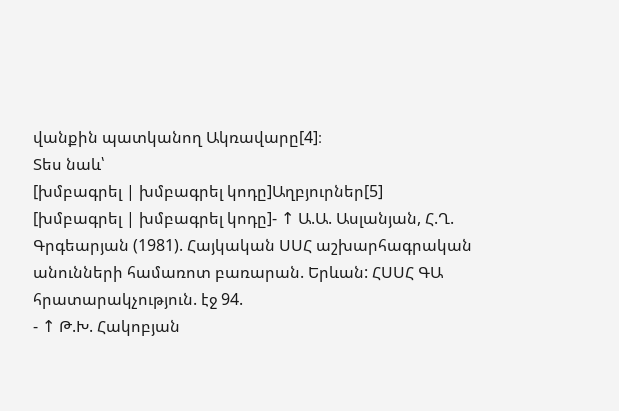վանքին պատկանող Ակռավարը[4]։
Տես նաև՝
[խմբագրել | խմբագրել կոդը]Աղբյուրներ[5]
[խմբագրել | խմբագրել կոդը]- ↑ Ա.Ա. Ասլանյան, Հ.Ղ. Գրգեարյան (1981). Հայկական ՍՍՀ աշխարհագրական անունների համառոտ բառարան. Երևան: ՀՍՍՀ ԳԱ հրատարակչություն. էջ 94.
- ↑ Թ.Խ. Հակոբյան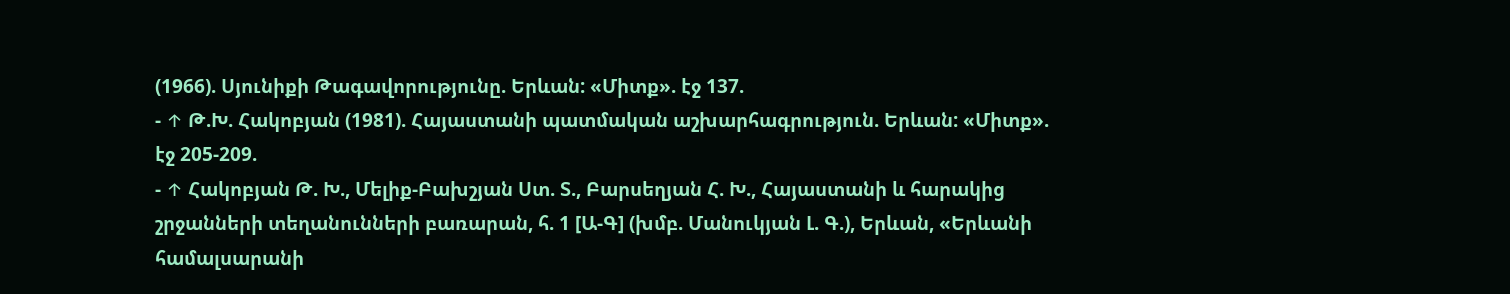(1966). Սյունիքի Թագավորությունը. Երևան: «Միտք». էջ 137.
- ↑ Թ.Խ. Հակոբյան (1981). Հայաստանի պատմական աշխարհագրություն. Երևան: «Միտք». էջ 205-209.
- ↑ Հակոբյան Թ. Խ., Մելիք-Բախշյան Ստ. Տ., Բարսեղյան Հ. Խ., Հայաստանի և հարակից շրջանների տեղանունների բառարան, հ. 1 [Ա-Գ] (խմբ. Մանուկյան Լ. Գ.), Երևան, «Երևանի համալսարանի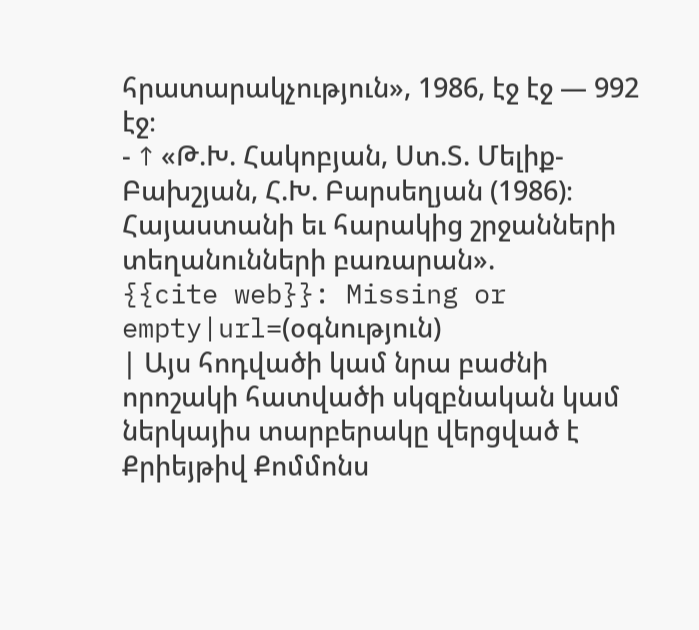հրատարակչություն», 1986, էջ էջ — 992 էջ։
- ↑ «Թ.Խ. Հակոբյան, Ստ.Տ. Մելիք-Բախշյան, Հ.Խ. Բարսեղյան (1986)։ Հայաստանի եւ հարակից շրջանների տեղանունների բառարան».
{{cite web}}: Missing or empty|url=(օգնություն)
| Այս հոդվածի կամ նրա բաժնի որոշակի հատվածի սկզբնական կամ ներկայիս տարբերակը վերցված է Քրիեյթիվ Քոմմոնս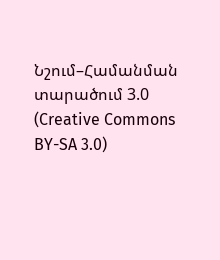Նշում–Համանման տարածում 3.0 (Creative Commons BY-SA 3.0)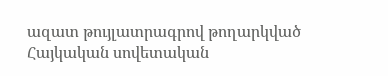ազատ թույլատրագրով թողարկված Հայկական սովետական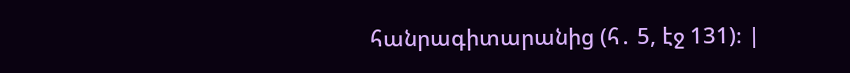հանրագիտարանից (հ․ 5, էջ 131)։ |